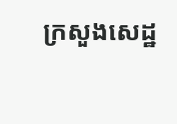ក្រសួងសេដ្ឋ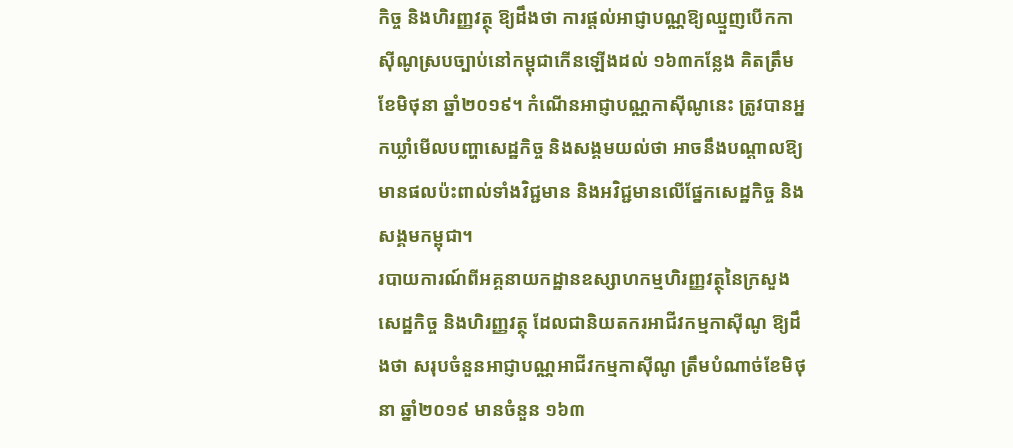កិច្ច និងហិរញ្ញវត្ថុ ឱ្យដឹងថា ការផ្តល់អាជ្ញាបណ្ណឱ្យឈ្មួញបើកកាស៊ីណូស្របច្បាប់នៅកម្ពុជាកើនឡើងដល់ ១៦៣កន្លែង គិតត្រឹមខែមិថុនា ឆ្នាំ២០១៩។ កំណើនអាជ្ញាបណ្ណកាស៊ីណូនេះ ត្រូវបានអ្នកឃ្លាំមើលបញ្ហាសេដ្ឋកិច្ច និងសង្គមយល់ថា អាចនឹងបណ្ដាលឱ្យមានផលប៉ះពាល់ទាំងវិជ្ជមាន និងអវិជ្ជមានលើផ្នែកសេដ្ឋកិច្ច និងសង្គមកម្ពុជា។
របាយការណ៍ពីអគ្គនាយកដ្ឋានឧស្សាហកម្មហិរញ្ញវត្ថុនៃក្រសួងសេដ្ឋកិច្ច និងហិរញ្ញវត្ថុ ដែលជានិយតករអាជីវកម្មកាស៊ីណូ ឱ្យដឹងថា សរុបចំនួនអាជ្ញាបណ្ណអាជីវកម្មកាស៊ីណូ ត្រឹមបំណាច់ខែមិថុនា ឆ្នាំ២០១៩ មានចំនួន ១៦៣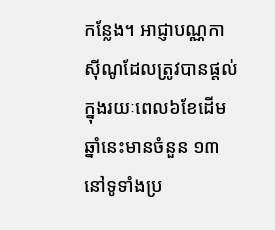កន្លែង។ អាជ្ញាបណ្ណកាស៊ីណូដែលត្រូវបានផ្ដល់ក្នុងរយៈពេល៦ខែដើមឆ្នាំនេះមានចំនួន ១៣ នៅទូទាំងប្រ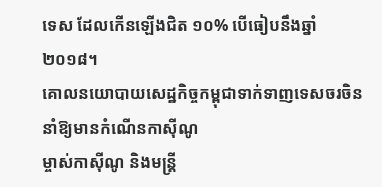ទេស ដែលកើនឡើងជិត ១០% បើធៀបនឹងឆ្នាំ២០១៨។
គោលនយោបាយសេដ្ឋកិច្ចកម្ពុជាទាក់ទាញទេសចរចិននាំឱ្យមានកំណើនកាស៊ីណូ
ម្ចាស់កាស៊ីណូ និងមន្ត្រី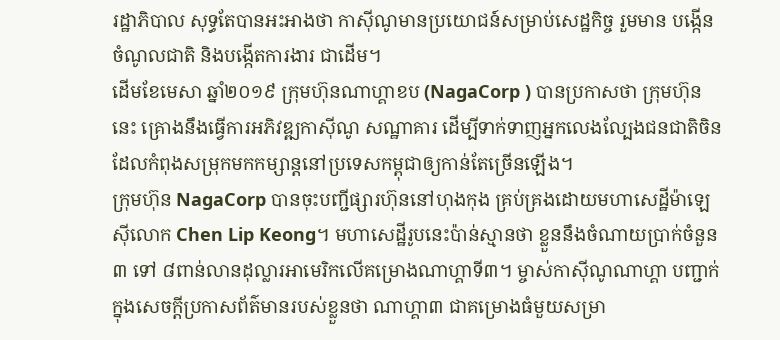រដ្ឋាភិបាល សុទ្ធតែបានអះអាងថា កាស៊ីណូមានប្រយោជន៍សម្រាប់សេដ្ឋកិច្ច រួមមាន បង្កើនចំណូលជាតិ និងបង្កើតការងារ ជាដើម។
ដើមខែមេសា ឆ្នាំ២០១៩ ក្រុមហ៊ុនណាហ្គាខប (NagaCorp ) បានប្រកាសថា ក្រុមហ៊ុននេះ គ្រោងនឹងធ្វើការអភិវឌ្ឍកាស៊ីណូ សណ្ឋាគារ ដើម្បីទាក់ទាញអ្នកលេងល្បែងជនជាតិចិនដែលកំពុងសម្រុកមកកម្សាន្តនៅប្រទេសកម្ពុជាឲ្យកាន់តែច្រើនឡើង។
ក្រុមហ៊ុន NagaCorp បានចុះបញ្ជីផ្សារហ៊ុននៅហុងកុង គ្រប់គ្រងដោយមហាសេដ្ឋីម៉ាឡេស៊ីលោក Chen Lip Keong។ មហាសេដ្ឋីរូបនេះប៉ាន់ស្មានថា ខ្លួននឹងចំណាយប្រាក់ចំនួន ៣ ទៅ ៨ពាន់លានដុល្លារអាមេរិកលើគម្រោងណាហ្គាទី៣។ ម្ចាស់កាស៊ីណូណាហ្គា បញ្ជាក់ក្នុងសេចក្ដីប្រកាសព័ត៌មានរបស់ខ្លួនថា ណាហ្គា៣ ជាគម្រោងធំមួយសម្រា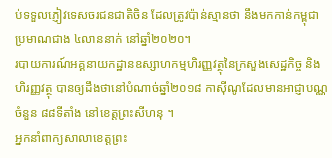ប់ទទួលភ្ញៀវទេសចរជនជាតិចិន ដែលត្រូវប៉ាន់ស្មានថា នឹងមកកាន់កម្ពុជាប្រមាណជាង ៤លាននាក់ នៅឆ្នាំ២០២០។
របាយការណ៍អគ្គនាយកដ្ឋានឧស្សាហកម្មហិរញ្ញវត្ថុនៃក្រសួងសេដ្ឋកិច្ច និងហិរញ្ញវត្ថុ បានឲ្យដឹងថានៅបំណាច់ឆ្នាំ២០១៨ កាស៊ីណូដែលមានអាជ្ញាបណ្ណចំនួន ៨៨ទីតាំង នៅខេត្តព្រះសីហនុ ។
អ្នកនាំពាក្យសាលាខេត្តព្រះ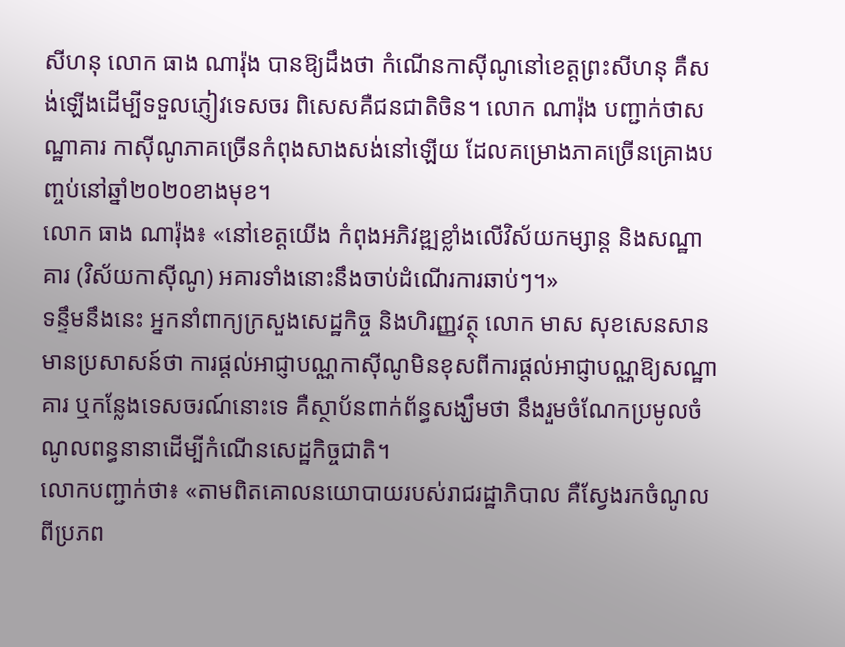សីហនុ លោក ធាង ណារ៉ុង បានឱ្យដឹងថា កំណើនកាស៊ីណូនៅខេត្តព្រះសីហនុ គឺសង់ឡើងដើម្បីទទួលភ្ញៀវទេសចរ ពិសេសគឺជនជាតិចិន។ លោក ណារ៉ុង បញ្ជាក់ថាសណ្ឋាគារ កាស៊ីណូភាគច្រើនកំពុងសាងសង់នៅឡើយ ដែលគម្រោងភាគច្រើនគ្រោងបញ្ចប់នៅឆ្នាំ២០២០ខាងមុខ។
លោក ធាង ណារ៉ុង៖ «នៅខេត្តយើង កំពុងអភិវឌ្ឍខ្លាំងលើវិស័យកម្សាន្ត និងសណ្ឋាគារ (វិស័យកាស៊ីណូ) អគារទាំងនោះនឹងចាប់ដំណើរការឆាប់ៗ។»
ទន្ទឹមនឹងនេះ អ្នកនាំពាក្យក្រសួងសេដ្ឋកិច្ច និងហិរញ្ញវត្ថុ លោក មាស សុខសេនសាន មានប្រសាសន៍ថា ការផ្ដល់អាជ្ញាបណ្ណកាស៊ីណូមិនខុសពីការផ្តល់អាជ្ញាបណ្ណឱ្យសណ្ឋាគារ ឬកន្លែងទេសចរណ៍នោះទេ គឺស្ថាប័នពាក់ព័ន្ធសង្ឃឹមថា នឹងរួមចំណែកប្រមូលចំណូលពន្ធនានាដើម្បីកំណើនសេដ្ឋកិច្ចជាតិ។
លោកបញ្ជាក់ថា៖ «តាមពិតគោលនយោបាយរបស់រាជរដ្ឋាភិបាល គឺស្វែងរកចំណូលពីប្រភព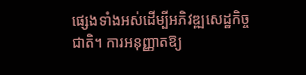ផ្សេងទាំងអស់ដើម្បីអភិវឌ្ឍសេដ្ឋកិច្ចជាតិ។ ការអនុញ្ញាតឱ្យ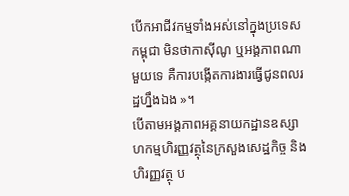បើកអាជីវកម្មទាំងអស់នៅក្នុងប្រទេសកម្ពុជា មិនថាកាស៊ីណូ ឬអង្គភាពណាមួយទេ គឺការបង្កើតការងារធ្វើជូនពលរដ្ឋហ្នឹងឯង »។
បើតាមអង្គភាពអគ្គនាយកដ្ឋានឧស្សាហកម្មហិរញ្ញវត្ថុនៃក្រសួងសេដ្ឋកិច្ច និងហិរញ្ញវត្ថុ ប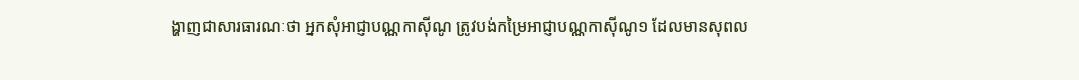ង្ហាញជាសារធារណៈថា អ្នកសុំអាជ្ញាបណ្ណកាស៊ីណូ ត្រូវបង់កម្រៃអាជ្ញាបណ្ណកាស៊ីណូ១ ដែលមានសុពល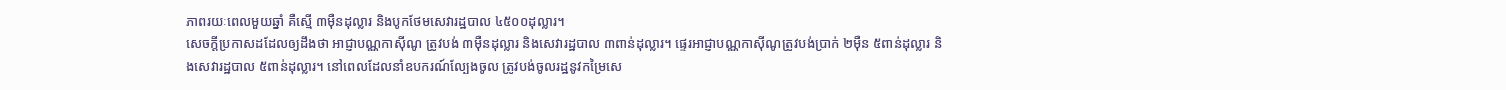ភាពរយៈពេលមួយឆ្នាំ គឺស្មើ ៣ម៉ឺនដុល្លារ និងបូកថែមសេវារដ្ឋបាល ៤៥០០ដុល្លារ។
សេចក្តីប្រកាសដដែលឲ្យដឹងថា អាជ្ញាបណ្ណកាស៊ីណូ ត្រូវបង់ ៣ម៉ឺនដុល្លារ និងសេវារដ្ឋបាល ៣ពាន់ដុល្លារ។ ផ្ទេរអាជ្ញាបណ្ណកាស៊ីណូត្រូវបង់ប្រាក់ ២ម៉ឺន ៥ពាន់ដុល្លារ និងសេវារដ្ឋបាល ៥ពាន់ដុល្លារ។ នៅពេលដែលនាំឧបករណ៍ល្បែងចូល ត្រូវបង់ចូលរដ្ឋនូវកម្រៃសេ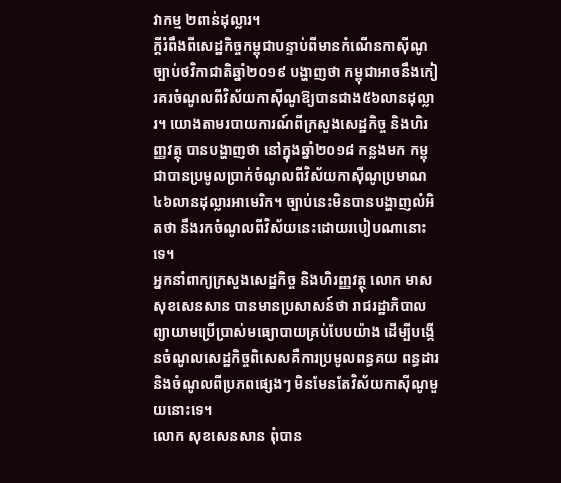វាកម្ម ២ពាន់ដុល្លារ។
ក្ដីរំពឹងពីសេដ្ឋកិច្ចកម្ពុជាបន្ទាប់ពីមានកំណើនកាស៊ីណូ
ច្បាប់ថវិកាជាតិឆ្នាំ២០១៩ បង្ហាញថា កម្ពុជាអាចនឹងកៀរគរចំណូលពីវិស័យកាស៊ីណូឱ្យបានជាង៥៦លានដុល្លារ។ យោងតាមរបាយការណ៍ពីក្រសួងសេដ្ឋកិច្ច និងហិរញ្ញវត្ថុ បានបង្ហាញថា នៅក្នុងឆ្នាំ២០១៨ កន្លងមក កម្ពុជាបានប្រមូលប្រាក់ចំណូលពីវិស័យកាស៊ីណូប្រមាណ ៤៦លានដុល្លារអាមេរិក។ ច្បាប់នេះមិនបានបង្ហាញលំអិតថា នឹងរកចំណូលពីវិស័យនេះដោយរបៀបណានោះទេ។
អ្នកនាំពាក្យក្រសួងសេដ្ឋកិច្ច និងហិរញ្ញវត្ថុ លោក មាស សុខសេនសាន បានមានប្រសាសន៍ថា រាជរដ្ឋាភិបាលព្យាយាមប្រើប្រាស់មធ្យោបាយគ្រប់បែបយ៉ាង ដើម្បីបង្កើនចំណូលសេដ្ឋកិច្ចពិសេសគឺការប្រមូលពន្ធគយ ពន្ធដារ និងចំណូលពីប្រភពផ្សេងៗ មិនមែនតែវិស័យកាស៊ីណូមួយនោះទេ។
លោក សុខសេនសាន ពុំបាន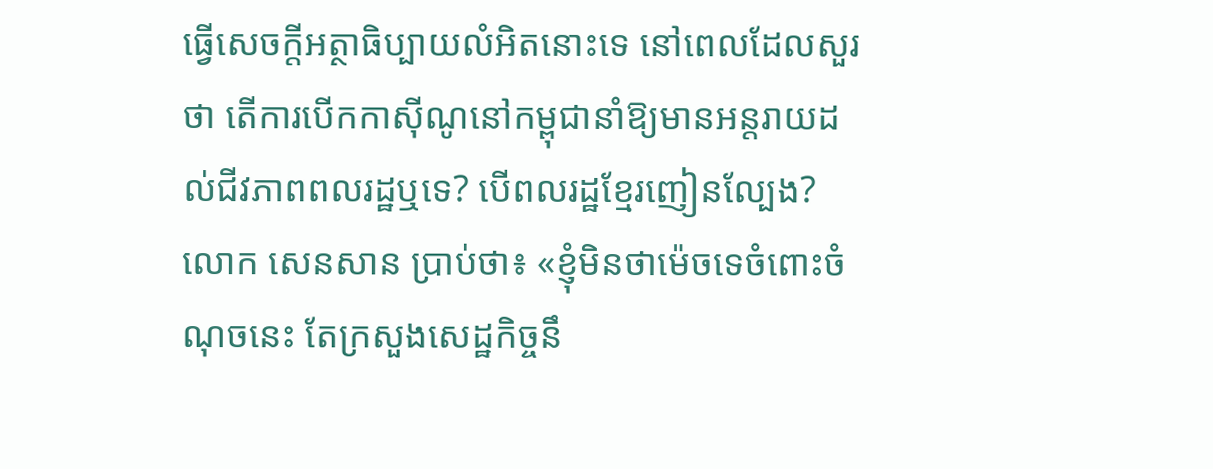ធ្វើសេចក្តីអត្ថាធិប្បាយលំអិតនោះទេ នៅពេលដែលសួរថា តើការបើកកាស៊ីណូនៅកម្ពុជានាំឱ្យមានអន្តរាយដល់ជីវភាពពលរដ្ឋឬទេ? បើពលរដ្ឋខ្មែរញៀនល្បែង?
លោក សេនសាន ប្រាប់ថា៖ «ខ្ញុំមិនថាម៉េចទេចំពោះចំណុចនេះ តែក្រសួងសេដ្ឋកិច្ចនឹ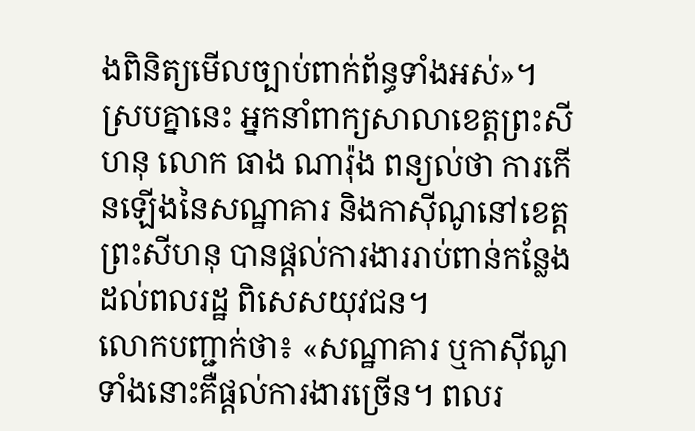ងពិនិត្យមើលច្បាប់ពាក់ព័ន្ធទាំងអស់»។
ស្របគ្នានេះ អ្នកនាំពាក្យសាលាខេត្តព្រះសីហនុ លោក ធាង ណារ៉ុង ពន្យល់ថា ការកើនឡើងនៃសណ្ឋាគារ និងកាស៊ីណូនៅខេត្តព្រះសីហនុ បានផ្ដល់ការងាររាប់ពាន់កន្លែងដល់ពលរដ្ឋ ពិសេសយុវជន។
លោកបញ្ជាក់ថា៖ «សណ្ឋាគារ ឬកាស៊ីណូទាំងនោះគឺផ្ដល់ការងារច្រើន។ ពលរ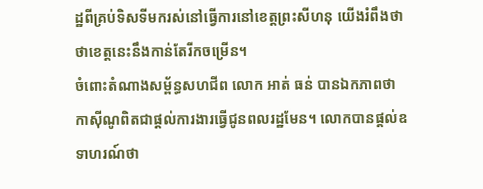ដ្ឋពីគ្រប់ទិសទីមករស់នៅធ្វើការនៅខេត្តព្រះសីហនុ យើងរំពឹងថា ថាខេត្តនេះនឹងកាន់តែរីកចម្រើន។
ចំពោះតំណាងសម្ព័ន្ធសហជីព លោក អាត់ ធន់ បានឯកភាពថា កាស៊ីណូពិតជាផ្ដល់ការងារធ្វើជូនពលរដ្ឋមែន។ លោកបានផ្តល់ឧទាហរណ៍ថា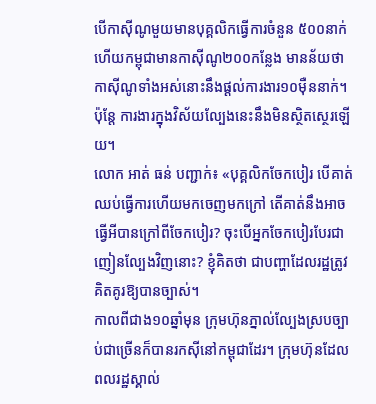បើកាស៊ីណូមួយមានបុគ្គលិកធ្វើការចំនួន ៥០០នាក់ ហើយកម្ពុជាមានកាស៊ីណូ២០០កន្លែង មានន័យថា កាស៊ីណូទាំងអស់នោះនឹងផ្ដល់ការងារ១០ម៉ឺននាក់។ ប៉ុន្តែ ការងារក្នុងវិស័យល្បែងនេះនឹងមិនស្ថិតស្ថេរឡើយ។
លោក អាត់ ធន់ បញ្ជាក់៖ «បុគ្គលិកចែកបៀរ បើគាត់ឈប់ធ្វើការហើយមកចេញមកក្រៅ តើគាត់នឹងអាចធ្វើអីបានក្រៅពីចែកបៀរ? ចុះបើអ្នកចែកបៀរបែរជាញៀនល្បែងវិញនោះ? ខ្ញុំគិតថា ជាបញ្ហាដែលរដ្ឋត្រូវគិតគូរឱ្យបានច្បាស់។
កាលពីជាង១០ឆ្នាំមុន ក្រុមហ៊ុនភ្នាល់ល្បែងស្របច្បាប់ជាច្រើនក៏បានរកស៊ីនៅកម្ពុជាដែរ។ ក្រុមហ៊ុនដែលពលរដ្ឋស្គាល់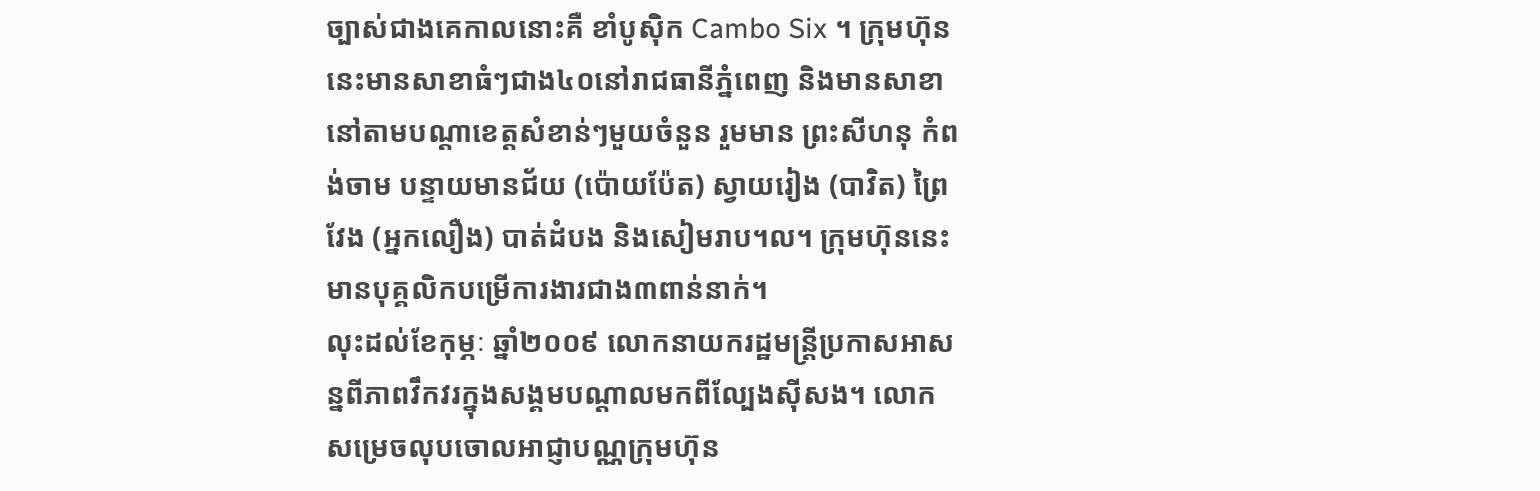ច្បាស់ជាងគេកាលនោះគឺ ខាំបូស៊ិក Cambo Six ។ ក្រុមហ៊ុននេះមានសាខាធំៗជាង៤០នៅរាជធានីភ្នំពេញ និងមានសាខានៅតាមបណ្ដាខេត្តសំខាន់ៗមួយចំនួន រួមមាន ព្រះសីហនុ កំពង់ចាម បន្ទាយមានជ័យ (ប៉ោយប៉ែត) ស្វាយរៀង (បាវិត) ព្រៃវែង (អ្នកលឿង) បាត់ដំបង និងសៀមរាប។ល។ ក្រុមហ៊ុននេះ មានបុគ្គលិកបម្រើការងារជាង៣ពាន់នាក់។
លុះដល់ខែកុម្ភៈ ឆ្នាំ២០០៩ លោកនាយករដ្ឋមន្ត្រីប្រកាសអាសន្នពីភាពវឹកវរក្នុងសង្គមបណ្ដាលមកពីល្បែងស៊ីសង។ លោកសម្រេចលុបចោលអាជ្ញាបណ្ណក្រុមហ៊ុន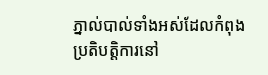ភ្នាល់បាល់ទាំងអស់ដែលកំពុងប្រតិបត្តិការនៅ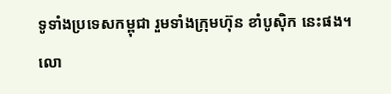ទូទាំងប្រទេសកម្ពុជា រួមទាំងក្រុមហ៊ុន ខាំបូស៊ិក នេះផង។
លោ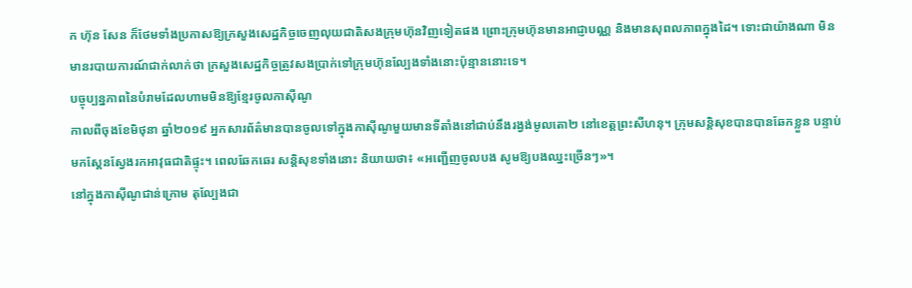ក ហ៊ុន សែន ក៏ថែមទាំងប្រកាសឱ្យក្រសួងសេដ្ឋកិច្ចចេញលុយជាតិសងក្រុមហ៊ុនវិញទៀតផង ព្រោះក្រុមហ៊ុនមានអាជ្ញាបណ្ណ និងមានសុពលភាពក្នុងដៃ។ ទោះជាយ៉ាងណា មិនមានរបាយការណ៍ជាក់លាក់ថា ក្រសួងសេដ្ឋកិច្ចត្រូវសងប្រាក់ទៅក្រុមហ៊ុនល្បែងទាំងនោះប៉ុន្មាននោះទេ។
បច្ចុប្បន្នភាពនៃបំរាមដែលហាមមិនឱ្យខ្មែរចូលកាស៊ីណូ
កាលពីចុងខែមិថុនា ឆ្នាំ២០១៩ អ្នកសារព័ត៌មានបានចូលទៅក្នុងកាស៊ីណូមួយមានទីតាំងនៅជាប់នឹងរង្វង់មូលតោ២ នៅខេត្តព្រះសីហនុ។ ក្រុមសន្តិសុខបានបានឆែកខ្លួន បន្ទាប់មកស្គែនស្វែងរកអាវុធជាតិផ្ទុះ។ ពេលឆែកឆេរ សន្តិសុខទាំងនោះ និយាយថា៖ «អញ្ជើញចូលបង សូមឱ្យបងឈ្នះច្រើនៗ»។
នៅក្នុងកាស៊ីណូជាន់ក្រោម តុល្បែងជា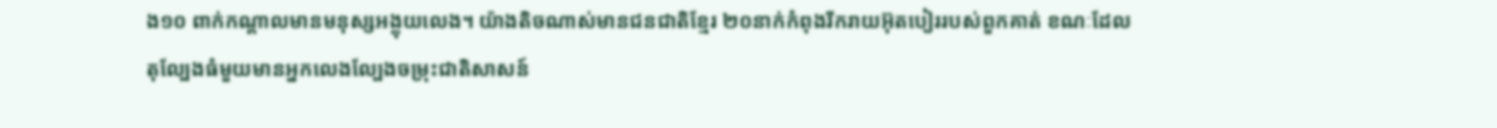ង១០ ពាក់កណ្ដាលមានមនុស្សអង្គុយលេង។ យ៉ាងតិចណាស់មានជនជាតិខ្មែរ ២០នាក់កំពុងរីករាយអ៊ុតបៀររបស់ពួកគាត់ ខណៈដែលតុល្បែងធំមួយមានអ្នកលេងល្បែងចម្រុះជាតិសាសន៍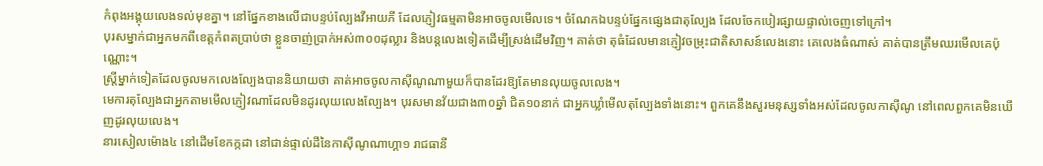កំពុងអង្គុយលេងទល់មុខគ្នា។ នៅផ្នែកខាងលើជាបន្ទប់ល្បែងវីអាយភី ដែលភ្ញៀវធម្មតាមិនអាចចូលមើលទេ។ ចំណែកឯបន្ទប់ផ្នែកផ្សេងជាតុល្បែង ដែលចែកបៀរផ្សាយផ្ទាល់ចេញទៅក្រៅ។
បុរសម្នាក់ជាអ្នកមកពីខេត្តកំពតប្រាប់ថា ខ្លួនចាញ់ប្រាក់អស់៣០០ដុល្លារ និងបន្តលេងទៀតដើម្បីស្រង់ដើមវិញ។ គាត់ថា តុធំដែលមានភ្ញៀវចម្រុះជាតិសាសន៍លេងនោះ គេលេងធំណាស់ គាត់បានត្រឹមឈរមើលគេប៉ុណ្ណោះ។
ស្ត្រីម្នាក់ទៀតដែលចូលមកលេងល្បែងបាននិយាយថា គាត់អាចចូលកាស៊ីណូណាមួយក៏បានដែរឱ្យតែមានលុយចូលលេង។
មេការតុល្បែងជាអ្នកតាមមើលភ្ញៀវណាដែលមិនដូរលុយលេងល្បែង។ បុរសមានវ័យជាង៣០ឆ្នាំ ជិត១០នាក់ ជាអ្នកឃ្លាំមើលតុល្បែងទាំងនោះ។ ពួកគេនឹងសួរមនុស្សទាំងអស់ដែលចូលកាស៊ីណូ នៅពេលពួកគេមិនឃើញដូរលុយលេង។
នារសៀលម៉ោង៤ នៅដើមខែកក្កដា នៅជាន់ផ្ទាល់ដីនៃកាស៊ីណូណាហ្គា១ រាជធានី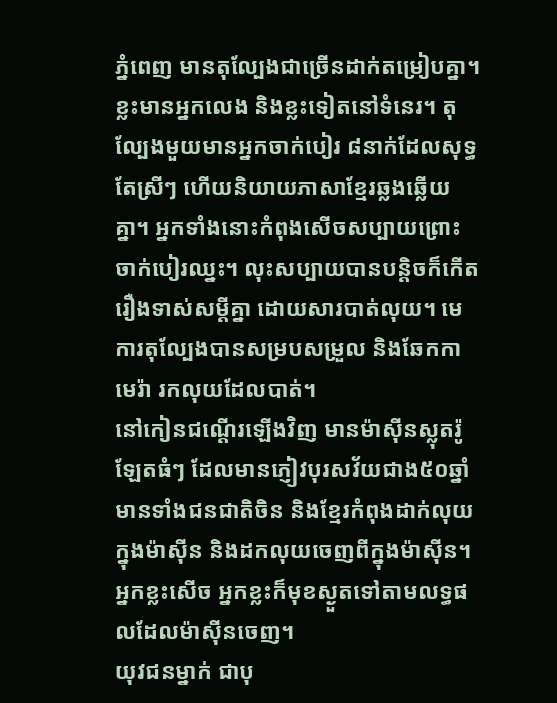ភ្នំពេញ មានតុល្បែងជាច្រើនដាក់តម្រៀបគ្នា។ ខ្លះមានអ្នកលេង និងខ្លះទៀតនៅទំនេរ។ តុល្បែងមួយមានអ្នកចាក់បៀរ ៨នាក់ដែលសុទ្ធតែស្រីៗ ហើយនិយាយភាសាខ្មែរឆ្លងឆ្លើយគ្នា។ អ្នកទាំងនោះកំពុងសើចសប្បាយព្រោះចាក់បៀរឈ្នះ។ លុះសប្បាយបានបន្តិចក៏កើតរឿងទាស់សម្តីគ្នា ដោយសារបាត់លុយ។ មេការតុល្បែងបានសម្របសម្រួល និងឆែកកាមេរ៉ា រកលុយដែលបាត់។
នៅកៀនជណ្ដើរឡើងវិញ មានម៉ាស៊ីនស្លុតរ៉ូឡែតធំៗ ដែលមានភ្ញៀវបុរសវ័យជាង៥០ឆ្នាំ មានទាំងជនជាតិចិន និងខ្មែរកំពុងដាក់លុយក្នុងម៉ាស៊ីន និងដកលុយចេញពីក្នុងម៉ាស៊ីន។ អ្នកខ្លះសើច អ្នកខ្លះក៏មុខស្ងួតទៅតាមលទ្ធផលដែលម៉ាស៊ីនចេញ។
យុវជនម្នាក់ ជាបុ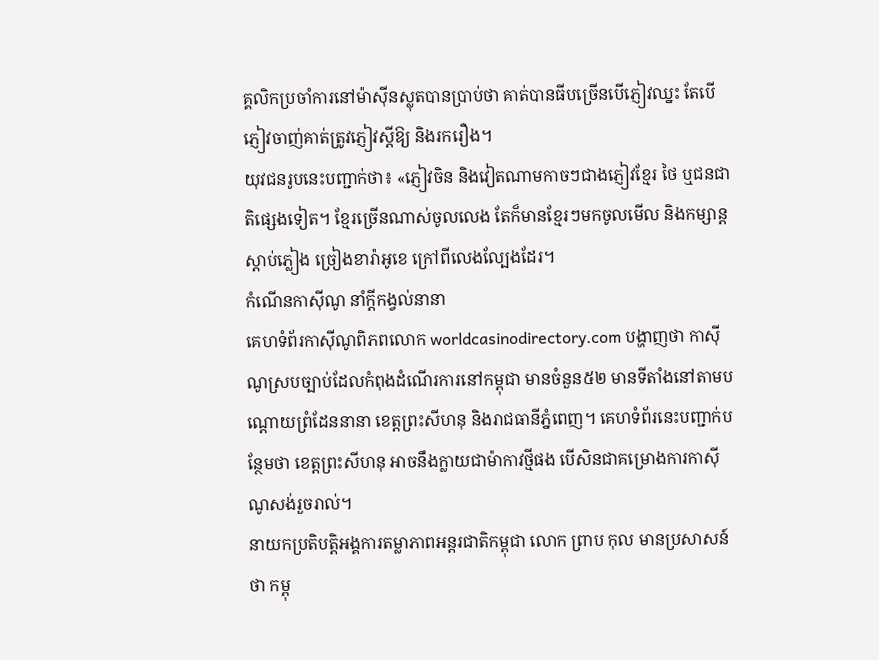គ្គលិកប្រចាំការនៅម៉ាស៊ីនស្លុតបានប្រាប់ថា គាត់បានធីបច្រើនបើភ្ញៀវឈ្នះ តែបើភ្ញៀវចាញ់គាត់ត្រូវភ្ញៀវស្តីឱ្យ និងរករឿង។
យុវជនរូបនេះបញ្ជាក់ថា៖ «ភ្ញៀវចិន និងវៀតណាមកាចៗជាងភ្ញៀវខ្មែរ ថៃ ឬជនជាតិផ្សេងទៀត។ ខ្មែរច្រើនណាស់ចូលលេង តែក៏មានខ្មែរៗមកចូលមើល និងកម្សាន្តស្ដាប់ភ្លៀង ច្រៀងខារ៉ាអូខេ ក្រៅពីលេងល្បែងដែរ។
កំណើនកាស៊ីណូ នាំក្ដីកង្វល់នានា
គេហទំព័រកាស៊ីណូពិភពលោក worldcasinodirectory.com បង្ហាញថា កាស៊ីណូស្របច្បាប់ដែលកំពុងដំណើរការនៅកម្ពុជា មានចំនួន៥២ មានទីតាំងនៅតាមបណ្ដោយព្រំដែននានា ខេត្តព្រះសីហនុ និងរាជធានីភ្នំពេញ។ គេហទំព័រនេះបញ្ជាក់បន្ថែមថា ខេត្តព្រះសីហនុ អាចនឹងក្លាយជាម៉ាកាវថ្មីផង បើសិនជាគម្រោងការកាស៊ីណូសង់រួចរាល់។
នាយកប្រតិបត្តិអង្គការតម្លាភាពអន្តរជាតិកម្ពុជា លោក ព្រាប កុល មានប្រសាសន៍ថា កម្ពុ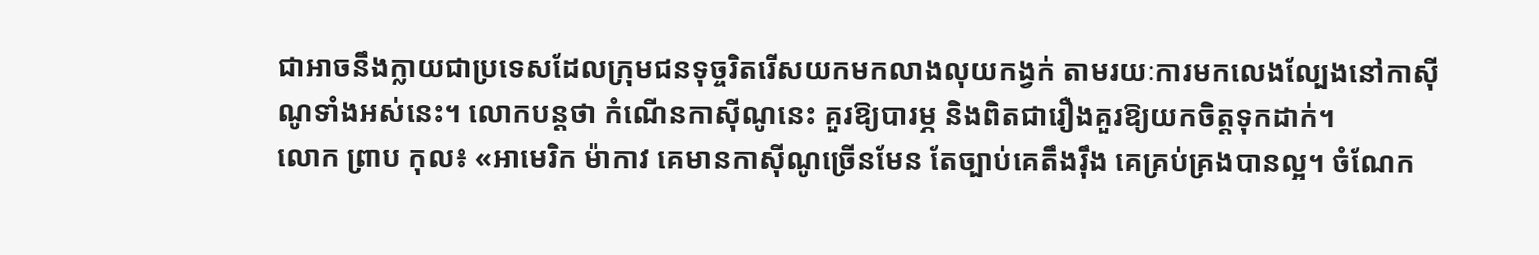ជាអាចនឹងក្លាយជាប្រទេសដែលក្រុមជនទុច្ចរិតរើសយកមកលាងលុយកង្វក់ តាមរយៈការមកលេងល្បែងនៅកាស៊ីណូទាំងអស់នេះ។ លោកបន្តថា កំណើនកាស៊ីណូនេះ គួរឱ្យបារម្ភ និងពិតជារឿងគួរឱ្យយកចិត្តទុកដាក់។
លោក ព្រាប កុល៖ «អាមេរិក ម៉ាកាវ គេមានកាស៊ីណូច្រើនមែន តែច្បាប់គេតឹងរ៉ឹង គេគ្រប់គ្រងបានល្អ។ ចំណែក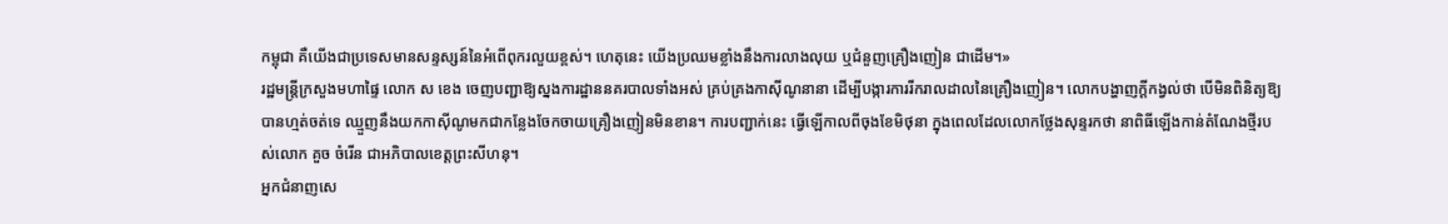កម្ពុជា គឺយើងជាប្រទេសមានសន្ទស្សន៍នៃអំពើពុករលួយខ្ពស់។ ហេតុនេះ យើងប្រឈមខ្លាំងនឹងការលាងលុយ ឬជំនួញគ្រឿងញៀន ជាដើម។»
រដ្ឋមន្ត្រីក្រសួងមហាផ្ទៃ លោក ស ខេង ចេញបញ្ជាឱ្យស្នងការដ្ឋាននគរបាលទាំងអស់ គ្រប់គ្រងកាស៊ីណូនានា ដើម្បីបង្ការការរីករាលដាលនៃគ្រឿងញៀន។ លោកបង្ហាញក្ដីកង្វល់ថា បើមិនពិនិត្យឱ្យបានហ្មត់ចត់ទេ ឈ្មួញនឹងយកកាស៊ីណូមកជាកន្លែងចែកចាយគ្រឿងញៀនមិនខាន។ ការបញ្ជាក់នេះ ធ្វើឡើកាលពីចុងខែមិថុនា ក្នុងពេលដែលលោកថ្លែងសុន្ទរកថា នាពិធីឡើងកាន់តំណែងថ្មីរបស់លោក គួច ចំរើន ជាអភិបាលខេត្តព្រះសីហនុ។
អ្នកជំនាញសេ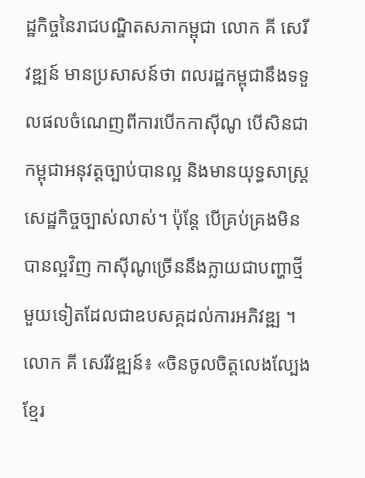ដ្ឋកិច្ចនៃរាជបណ្ឌិតសភាកម្ពុជា លោក គី សេរីវឌ្ឍន៍ មានប្រសាសន៍ថា ពលរដ្ឋកម្ពុជានឹងទទួលផលចំណេញពីការបើកកាស៊ីណូ បើសិនជាកម្ពុជាអនុវត្តច្បាប់បានល្អ និងមានយុទ្ធសាស្ត្រសេដ្ឋកិច្ចច្បាស់លាស់។ ប៉ុន្តែ បើគ្រប់គ្រងមិនបានល្អវិញ កាស៊ីណូច្រើននឹងក្លាយជាបញ្ហាថ្មីមួយទៀតដែលជាឧបសគ្គដល់ការអភិវឌ្ឍ ។
លោក គី សេរីវឌ្ឍន៍៖ «ចិនចូលចិត្តលេងល្បែង ខ្មែរ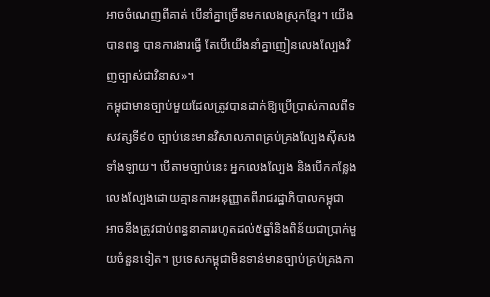អាចចំណេញពីគាត់ បើនាំគ្នាច្រើនមកលេងស្រុកខ្មែរ។ យើងបានពន្ធ បានការងារធ្វើ តែបើយើងនាំគ្នាញៀនលេងល្បែងវិញច្បាស់ជាវិនាស»។
កម្ពុជាមានច្បាប់មួយដែលត្រូវបានដាក់ឱ្យប្រើប្រាស់កាលពីទសវត្សទី៩០ ច្បាប់នេះមានវិសាលភាពគ្រប់គ្រងល្បែងស៊ីសងទាំងឡាយ។ បើតាមច្បាប់នេះ អ្នកលេងល្បែង និងបើកកន្លែងលេងល្បែងដោយគ្មានការអនុញ្ញាតពីរាជរដ្ឋាភិបាលកម្ពុជា អាចនឹងត្រូវជាប់ពន្ធនាគាររហូតដល់៥ឆ្នាំនិងពិន័យជាប្រាក់មួយចំនួនទៀត។ ប្រទេសកម្ពុជាមិនទាន់មានច្បាប់គ្រប់គ្រងកា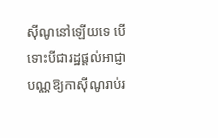ស៊ីណូនៅឡើយទេ បើទោះបីជារដ្ឋផ្ដល់អាជ្ញាបណ្ណឱ្យកាស៊ីណូរាប់រ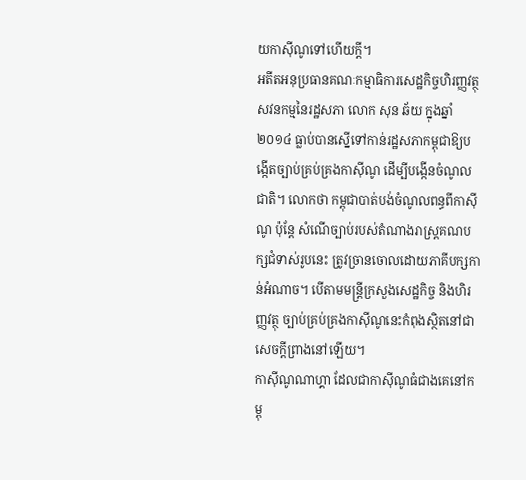យកាស៊ីណូទៅហើយក្ដី។
អតីតអនុប្រធានគណៈកម្មាធិការសេដ្ឋកិច្ចហិរញ្ញវត្ថុ សវនកម្មនៃរដ្ឋសភា លោក សុន ឆ័យ ក្នុងឆ្នាំ២០១៤ ធ្លាប់បានស្នើទៅកាន់រដ្ឋសភាកម្ពុជាឱ្យបង្កើតច្បាប់គ្រប់គ្រងកាស៊ីណូ ដើម្បីបង្កើនចំណូលជាតិ។ លោកថា កម្ពុជាបាត់បង់ចំណូលពន្ធពីកាស៊ីណូ ប៉ុន្តែ សំណើច្បាប់របស់តំណាងរាស្ត្រគណបក្សជំទាស់រូបនេះ ត្រូវច្រានចោលដោយភាគីបក្សកាន់អំណាច។ បើតាមមន្ត្រីក្រសួងសេដ្ឋកិច្ច និងហិរញ្ញវត្ថុ ច្បាប់គ្រប់គ្រងកាស៊ីណូនេះកំពុងស្ថិតនៅជាសេចក្ដីព្រាងនៅឡើយ។
កាស៊ីណូណាហ្គា ដែលជាកាស៊ីណូធំជាងគេនៅកម្ពុ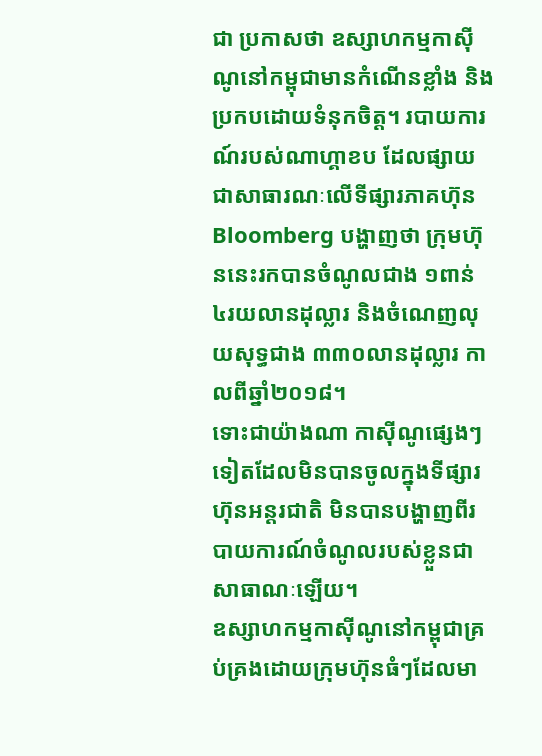ជា ប្រកាសថា ឧស្សាហកម្មកាស៊ីណូនៅកម្ពុជាមានកំណើនខ្លាំង និងប្រកបដោយទំនុកចិត្ត។ របាយការណ៍របស់ណាហ្គាខប ដែលផ្សាយជាសាធារណៈលើទីផ្សារភាគហ៊ុន Bloomberg បង្ហាញថា ក្រុមហ៊ុននេះរកបានចំណូលជាង ១ពាន់ ៤រយលានដុល្លារ និងចំណេញលុយសុទ្ធជាង ៣៣០លានដុល្លារ កាលពីឆ្នាំ២០១៨។
ទោះជាយ៉ាងណា កាស៊ីណូផ្សេងៗទៀតដែលមិនបានចូលក្នុងទីផ្សារហ៊ុនអន្តរជាតិ មិនបានបង្ហាញពីរបាយការណ៍ចំណូលរបស់ខ្លួនជាសាធាណៈឡើយ។
ឧស្សាហកម្មកាស៊ីណូនៅកម្ពុជាគ្រប់គ្រងដោយក្រុមហ៊ុនធំៗដែលមា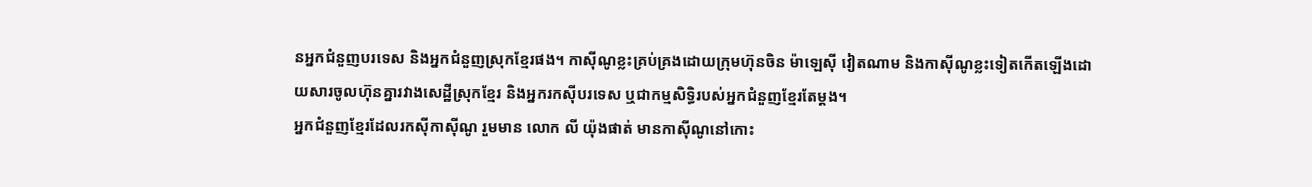នអ្នកជំនួញបរទេស និងអ្នកជំនួញស្រុកខ្មែរផង។ កាស៊ីណូខ្លះគ្រប់គ្រងដោយក្រុមហ៊ុនចិន ម៉ាឡេស៊ី វៀតណាម និងកាស៊ីណូខ្លះទៀតកើតឡើងដោយសារចូលហ៊ុនគ្នារវាងសេដ្ឋីស្រុកខ្មែរ និងអ្នករកស៊ីបរទេស ឬជាកម្មសិទ្ធិរបស់អ្នកជំនួញខ្មែរតែម្តង។
អ្នកជំនួញខ្មែរដែលរកស៊ីកាស៊ីណូ រួមមាន លោក លី យ៉ុងផាត់ មានកាស៊ីណូនៅកោះ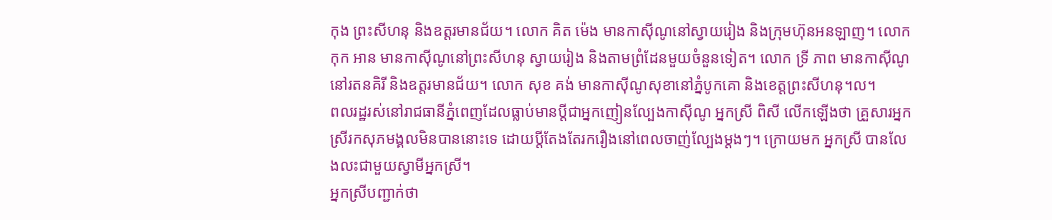កុង ព្រះសីហនុ និងឧត្តរមានជ័យ។ លោក គិត ម៉េង មានកាស៊ីណូនៅស្វាយរៀង និងក្រុមហ៊ុនអនឡាញ។ លោក កុក អាន មានកាស៊ីណូនៅព្រះសីហនុ ស្វាយរៀង និងតាមព្រំដែនមួយចំនួនទៀត។ លោក ទ្រី ភាព មានកាស៊ីណូនៅរតនគិរី និងឧត្តរមានជ័យ។ លោក សុខ គង់ មានកាស៊ីណូសុខានៅភ្នំបូកគោ និងខេត្តព្រះសីហនុ។ល។
ពលរដ្ឋរស់នៅរាជធានីភ្នំពេញដែលធ្លាប់មានប្ដីជាអ្នកញៀនល្បែងកាស៊ីណូ អ្នកស្រី ពិសី លើកឡើងថា គ្រួសារអ្នកស្រីរកសុភមង្គលមិនបាននោះទេ ដោយប្តីតែងតែរករឿងនៅពេលចាញ់ល្បែងម្តងៗ។ ក្រោយមក អ្នកស្រី បានលែងលះជាមួយស្វាមីអ្នកស្រី។
អ្នកស្រីបញ្ជាក់ថា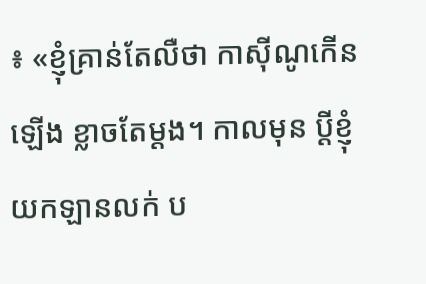៖ «ខ្ញុំគ្រាន់តែលឺថា កាស៊ីណូកើនឡើង ខ្លាចតែម្តង។ កាលមុន ប្ដីខ្ញុំយកឡានលក់ ប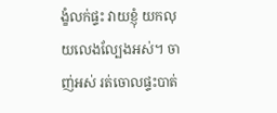ង្ខំលក់ផ្ទះ វាយខ្ញុំ យកលុយលេងល្បែងអស់។ ចាញ់អស់ រត់ចោលផ្ទះបាត់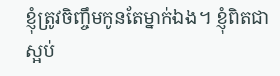ខ្ញុំត្រូវចិញ្ចឹមកូនតែម្នាក់ឯង។ ខ្ញុំពិតជាស្អប់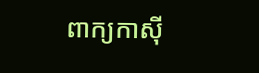ពាក្យកាស៊ី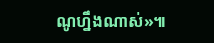ណូហ្នឹងណាស់»៕